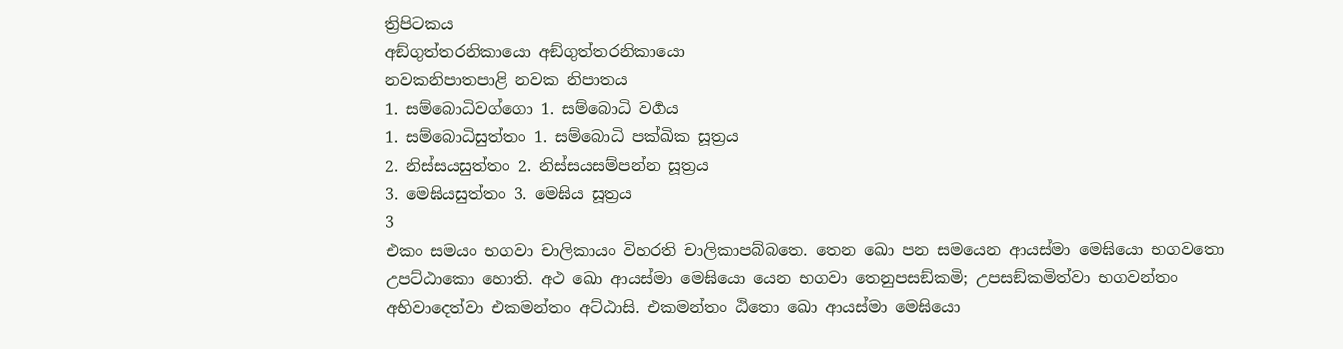ත්‍රිපිටකය
අඞ්ගුත්තරනිකායො අඞ්ගුත්තරනිකායො
නවකනිපාතපාළි නවක නිපාතය
1. සම්බොධිවග්ගො 1. සම්බොධි වර්‍ගය
1. සම්බොධිසුත්තං 1. සම්බොධි පක්ඛික සූත්‍රය
2. නිස්සයසුත්තං 2. නිස්සයසම්පන්න සූත්‍රය
3. මෙඝියසුත්තං 3. මෙඝිය සූත්‍රය
3
එකං සමයං භගවා චාලිකායං විහරති චාලිකාපබ්බතෙ. තෙන ඛො පන සමයෙන ආයස්මා මෙඝියො භගවතො උපට්ඨාකො හොති. අථ ඛො ආයස්මා මෙඝියො යෙන භගවා තෙනුපසඞ්කමි; උපසඞ්කමිත්වා භගවන්තං අභිවාදෙත්වා එකමන්තං අට්ඨාසි. එකමන්තං ඨිතො ඛො ආයස්මා මෙඝියො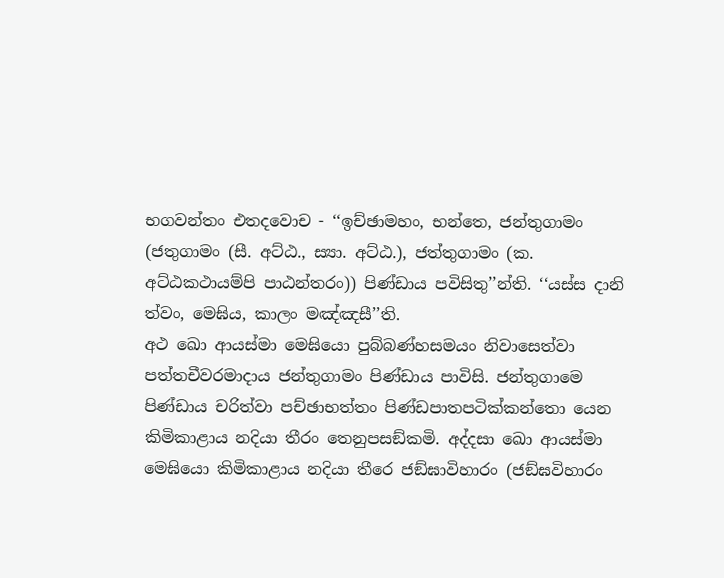භගවන්තං එතදවොච - ‘‘ඉච්ඡාමහං, භන්තෙ, ජන්තුගාමං (ජතුගාමං (සී. අට්ඨ., ස්‍යා. අට්ඨ.), ජත්තුගාමං (ක. අට්ඨකථායම්පි පාඨන්තරං)) පිණ්ඩාය පවිසිතු’’න්ති. ‘‘යස්ස දානි ත්වං, මෙඝිය, කාලං මඤ්ඤසී’’ති.
අථ ඛො ආයස්මා මෙඝියො පුබ්බණ්හසමයං නිවාසෙත්වා පත්තචීවරමාදාය ජන්තුගාමං පිණ්ඩාය පාවිසි. ජන්තුගාමෙ පිණ්ඩාය චරිත්වා පච්ඡාභත්තං පිණ්ඩපාතපටික්කන්තො යෙන කිමිකාළාය නදියා තීරං තෙනුපසඞ්කමි. අද්දසා ඛො ආයස්මා මෙඝියො කිමිකාළාය නදියා තීරෙ ජඞ්ඝාවිහාරං (ජඞ්ඝවිහාරං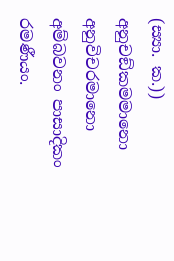(ස්‍යා. ක.)) අනුචඞ්කමමානො අනුවිචරමානො අම්බවනං පාසාදිකං රමණීයං.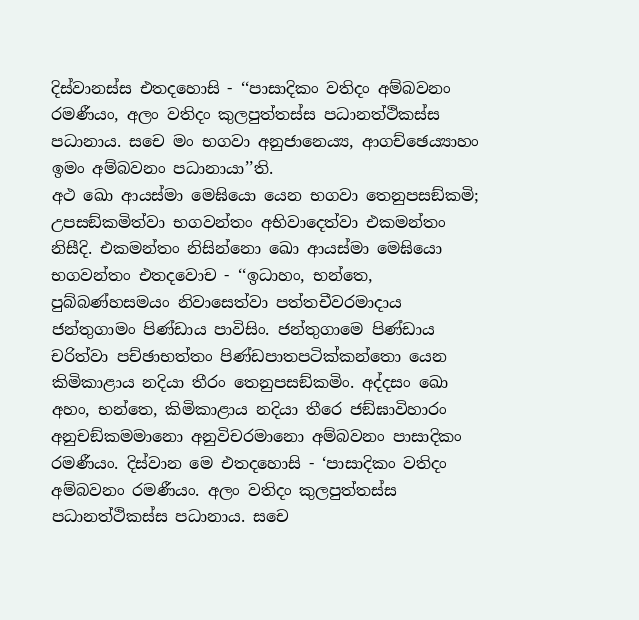දිස්වානස්ස එතදහොසි - ‘‘පාසාදිකං වතිදං අම්බවනං රමණීයං, අලං වතිදං කුලපුත්තස්ස පධානත්ථිකස්ස පධානාය. සචෙ මං භගවා අනුජානෙය්‍ය, ආගච්ඡෙය්‍යාහං ඉමං අම්බවනං පධානායා’’ති.
අථ ඛො ආයස්මා මෙඝියො යෙන භගවා තෙනුපසඞ්කමි; උපසඞ්කමිත්වා භගවන්තං අභිවාදෙත්වා එකමන්තං නිසීදි. එකමන්තං නිසින්නො ඛො ආයස්මා මෙඝියො භගවන්තං එතදවොච - ‘‘ඉධාහං, භන්තෙ, පුබ්බණ්හසමයං නිවාසෙත්වා පත්තචීවරමාදාය ජන්තුගාමං පිණ්ඩාය පාවිසිං. ජන්තුගාමෙ පිණ්ඩාය චරිත්වා පච්ඡාභත්තං පිණ්ඩපාතපටික්කන්තො යෙන කිමිකාළාය නදියා තීරං තෙනුපසඞ්කමිං. අද්දසං ඛො අහං, භන්තෙ, කිමිකාළාය නදියා තීරෙ ජඞ්ඝාවිහාරං අනුචඞ්කමමානො අනුවිචරමානො අම්බවනං පාසාදිකං රමණීයං. දිස්වාන මෙ එතදහොසි - ‘පාසාදිකං වතිදං අම්බවනං රමණීයං. අලං වතිදං කුලපුත්තස්ස පධානත්ථිකස්ස පධානාය. සචෙ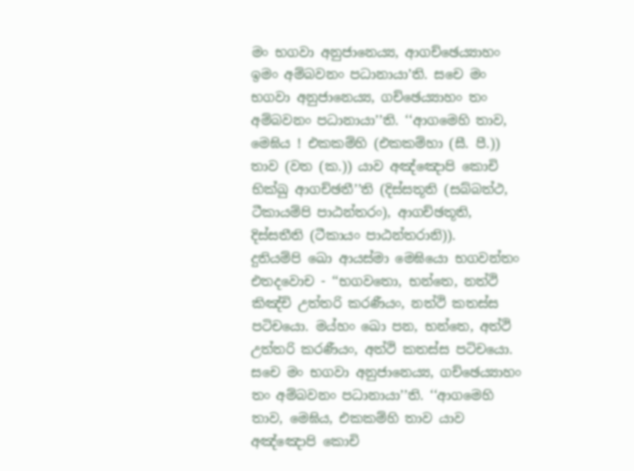මං භගවා අනුජානෙය්‍ය, ආගච්ඡෙය්‍යාහං ඉමං අම්බවනං පධානායා’ති. සචෙ මං භගවා අනුජානෙය්‍ය, ගච්ඡෙය්‍යාහං තං අම්බවනං පධානායා’’ති. ‘‘ආගමෙහි තාව, මෙඝිය ! එකකම්හි (එකකම්හා (සී. පී.)) තාව (වත (ක.)) යාව අඤ්ඤොපි කොචි භික්ඛු ආගච්ඡතී’’ති (දිස්සතූති (සබ්බත්ථ, ටීකායම්පි පාඨන්තරං), ආගච්ඡතූති, දිස්සතීති (ටීකායං පාඨන්තරානි)).
දුතියම්පි ඛො ආයස්මා මෙඝියො භගවන්තං එතදවොච - ‘‘භගවතො, භන්තෙ, නත්ථි කිඤ්චි උත්තරි කරණීයං, නත්ථි කතස්ස පටිචයො. මය්හං ඛො පන, භන්තෙ, අත්ථි උත්තරි කරණීයං, අත්ථි කතස්ස පටිචයො. සචෙ මං භගවා අනුජානෙය්‍ය, ගච්ඡෙය්‍යාහං තං අම්බවනං පධානායා’’ති. ‘‘ආගමෙහි තාව, මෙඝිය, එකකම්හි තාව යාව අඤ්ඤොපි කොචි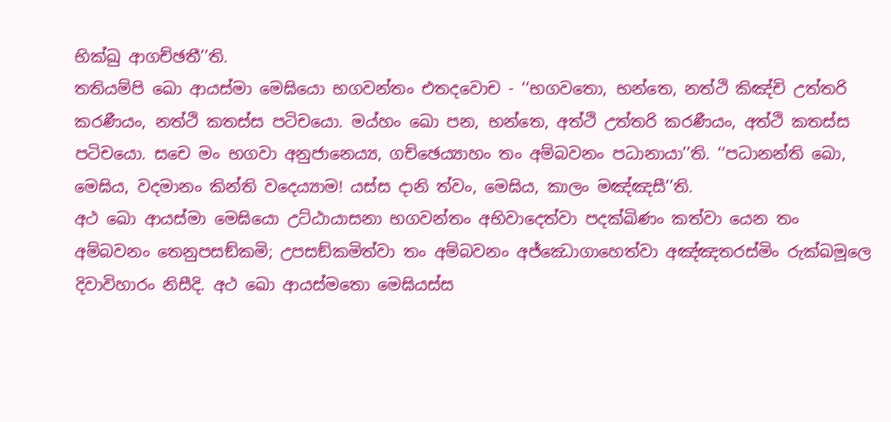භික්ඛු ආගච්ඡතී’’ති.
තතියම්පි ඛො ආයස්මා මෙඝියො භගවන්තං එතදවොච - ‘‘භගවතො, භන්තෙ, නත්ථි කිඤ්චි උත්තරි කරණීයං, නත්ථි කතස්ස පටිචයො. මය්හං ඛො පන, භන්තෙ, අත්ථි උත්තරි කරණීයං, අත්ථි කතස්ස පටිචයො. සචෙ මං භගවා අනුජානෙය්‍ය, ගච්ඡෙය්‍යාහං තං අම්බවනං පධානායා’’ති. ‘‘පධානන්ති ඛො, මෙඝිය, වදමානං කින්ති වදෙය්‍යාම! යස්ස දානි ත්වං, මෙඝිය, කාලං මඤ්ඤසී’’ති.
අථ ඛො ආයස්මා මෙඝියො උට්ඨායාසනා භගවන්තං අභිවාදෙත්වා පදක්ඛිණං කත්වා යෙන තං අම්බවනං තෙනුපසඞ්කමි; උපසඞ්කමිත්වා තං අම්බවනං අජ්ඣොගාහෙත්වා අඤ්ඤතරස්මිං රුක්ඛමූලෙ දිවාවිහාරං නිසීදි. අථ ඛො ආයස්මතො මෙඝියස්ස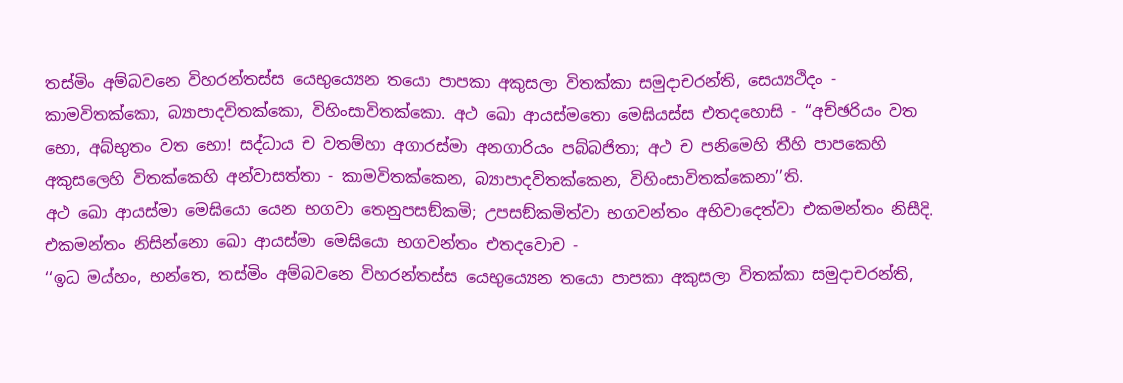තස්මිං අම්බවනෙ විහරන්තස්ස යෙභුය්‍යෙන තයො පාපකා අකුසලා විතක්කා සමුදාචරන්ති, සෙය්‍යථිදං - කාමවිතක්කො, බ්‍යාපාදවිතක්කො, විහිංසාවිතක්කො. අථ ඛො ආයස්මතො මෙඝියස්ස එතදහොසි - ‘‘අච්ඡරියං වත භො, අබ්භුතං වත භො! සද්ධාය ච වතම්හා අගාරස්මා අනගාරියං පබ්බජිතා; අථ ච පනිමෙහි තීහි පාපකෙහි අකුසලෙහි විතක්කෙහි අන්වාසත්තා - කාමවිතක්කෙන, බ්‍යාපාදවිතක්කෙන, විහිංසාවිතක්කෙනා’’ති.
අථ ඛො ආයස්මා මෙඝියො යෙන භගවා තෙනුපසඞ්කමි; උපසඞ්කමිත්වා භගවන්තං අභිවාදෙත්වා එකමන්තං නිසීදි. එකමන්තං නිසින්නො ඛො ආයස්මා මෙඝියො භගවන්තං එතදවොච -
‘‘ඉධ මය්හං, භන්තෙ, තස්මිං අම්බවනෙ විහරන්තස්ස යෙභුය්‍යෙන තයො පාපකා අකුසලා විතක්කා සමුදාචරන්ති,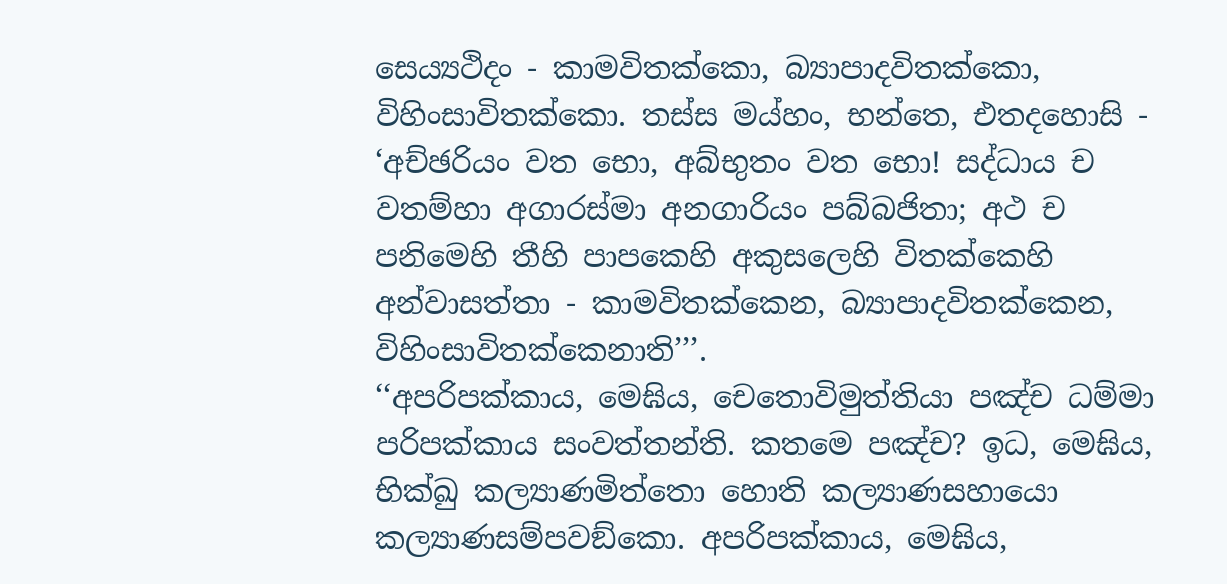සෙය්‍යථිදං - කාමවිතක්කො, බ්‍යාපාදවිතක්කො, විහිංසාවිතක්කො. තස්ස මය්හං, භන්තෙ, එතදහොසි - ‘අච්ඡරියං වත භො, අබ්භුතං වත භො! සද්ධාය ච වතම්හා අගාරස්මා අනගාරියං පබ්බජිතා; අථ ච පනිමෙහි තීහි පාපකෙහි අකුසලෙහි විතක්කෙහි අන්වාසත්තා - කාමවිතක්කෙන, බ්‍යාපාදවිතක්කෙන, විහිංසාවිතක්කෙනාති’’’.
‘‘අපරිපක්කාය, මෙඝිය, චෙතොවිමුත්තියා පඤ්ච ධම්මා පරිපක්කාය සංවත්තන්ති. කතමෙ පඤ්ච? ඉධ, මෙඝිය, භික්ඛු කල්‍යාණමිත්තො හොති කල්‍යාණසහායො කල්‍යාණසම්පවඞ්කො. අපරිපක්කාය, මෙඝිය,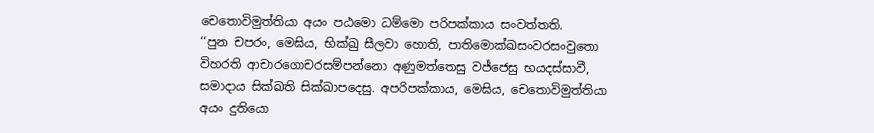චෙතොවිමුත්තියා අයං පඨමො ධම්මො පරිපක්කාය සංවත්තති.
‘‘පුන චපරං, මෙඝිය, භික්ඛු සීලවා හොති, පාතිමොක්ඛසංවරසංවුතො විහරති ආචාරගොචරසම්පන්නො අණුමත්තෙසු වජ්ජෙසු භයදස්සාවී, සමාදාය සික්ඛති සික්ඛාපදෙසු. අපරිපක්කාය, මෙඝිය, චෙතොවිමුත්තියා අයං දුතියො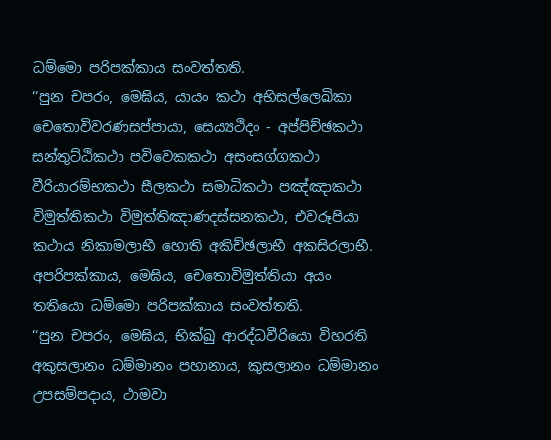ධම්මො පරිපක්කාය සංවත්තති.
‘‘පුන චපරං, මෙඝිය, යායං කථා අභිසල්ලෙඛිකා චෙතොවිවරණසප්පායා, සෙය්‍යථිදං - අප්පිච්ඡකථා සන්තුට්ඨිකථා පවිවෙකකථා අසංසග්ගකථා වීරියාරම්භකථා සීලකථා සමාධිකථා පඤ්ඤාකථා විමුත්තිකථා විමුත්තිඤාණදස්සනකථා, එවරූපියා කථාය නිකාමලාභී හොති අකිච්ඡලාභී අකසිරලාභී. අපරිපක්කාය, මෙඝිය, චෙතොවිමුත්තියා අයං තතියො ධම්මො පරිපක්කාය සංවත්තති.
‘‘පුන චපරං, මෙඝිය, භික්ඛු ආරද්ධවීරියො විහරති අකුසලානං ධම්මානං පහානාය, කුසලානං ධම්මානං උපසම්පදාය, ථාමවා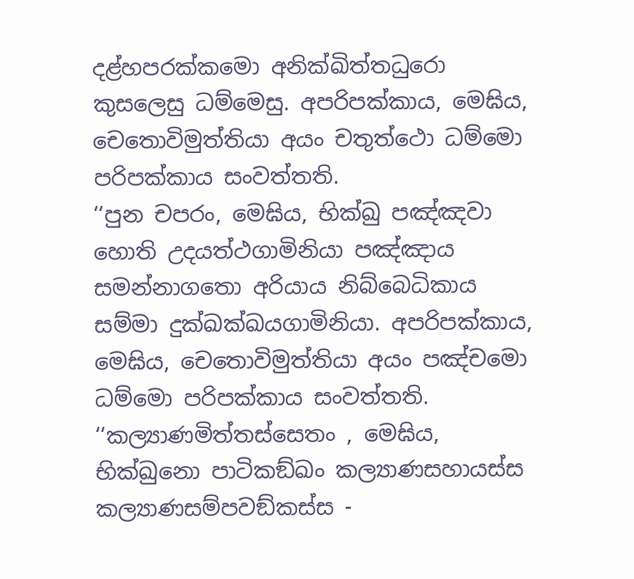දළ්හපරක්කමො අනික්ඛිත්තධුරො කුසලෙසු ධම්මෙසු. අපරිපක්කාය, මෙඝිය, චෙතොවිමුත්තියා අයං චතුත්ථො ධම්මො පරිපක්කාය සංවත්තති.
‘‘පුන චපරං, මෙඝිය, භික්ඛු පඤ්ඤවා හොති උදයත්ථගාමිනියා පඤ්ඤාය සමන්නාගතො අරියාය නිබ්බෙධිකාය සම්මා දුක්ඛක්ඛයගාමිනියා. අපරිපක්කාය, මෙඝිය, චෙතොවිමුත්තියා අයං පඤ්චමො ධම්මො පරිපක්කාය සංවත්තති.
‘‘කල්‍යාණමිත්තස්සෙතං , මෙඝිය, භික්ඛුනො පාටිකඞ්ඛං කල්‍යාණසහායස්ස කල්‍යාණසම්පවඞ්කස්ස -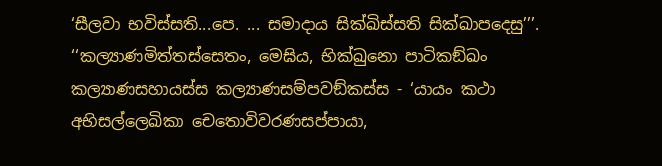‘සීලවා භවිස්සති...පෙ. ... සමාදාය සික්ඛිස්සති සික්ඛාපදෙසු’’’.
‘‘කල්‍යාණමිත්තස්සෙතං, මෙඝිය, භික්ඛුනො පාටිකඞ්ඛං කල්‍යාණසහායස්ස කල්‍යාණසම්පවඞ්කස්ස - ‘යායං කථා අභිසල්ලෙඛිකා චෙතොවිවරණසප්පායා,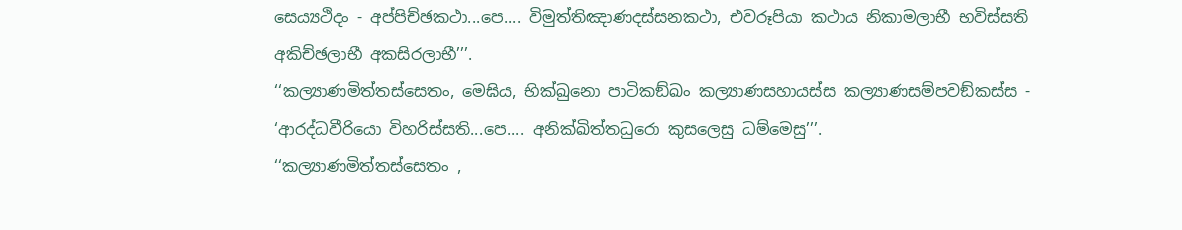සෙය්‍යථිදං - අප්පිච්ඡකථා...පෙ.... විමුත්තිඤාණදස්සනකථා, එවරූපියා කථාය නිකාමලාභී භවිස්සති අකිච්ඡලාභී අකසිරලාභී’’’.
‘‘කල්‍යාණමිත්තස්සෙතං, මෙඝිය, භික්ඛුනො පාටිකඞ්ඛං කල්‍යාණසහායස්ස කල්‍යාණසම්පවඞ්කස්ස - ‘ආරද්ධවීරියො විහරිස්සති...පෙ.... අනික්ඛිත්තධුරො කුසලෙසු ධම්මෙසු’’’.
‘‘කල්‍යාණමිත්තස්සෙතං ,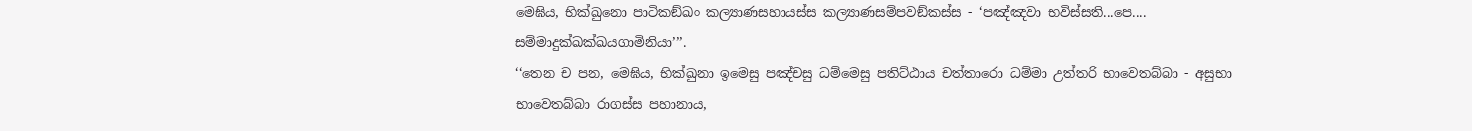මෙඝිය, භික්ඛුනො පාටිකඞ්ඛං කල්‍යාණසහායස්ස කල්‍යාණසම්පවඞ්කස්ස - ‘පඤ්ඤවා භවිස්සති...පෙ.... සම්මාදුක්ඛක්ඛයගාමිනියා’’’.
‘‘තෙන ච පන, මෙඝිය, භික්ඛුනා ඉමෙසු පඤ්චසු ධම්මෙසු පතිට්ඨාය චත්තාරො ධම්මා උත්තරි භාවෙතබ්බා - අසුභා භාවෙතබ්බා රාගස්ස පහානාය,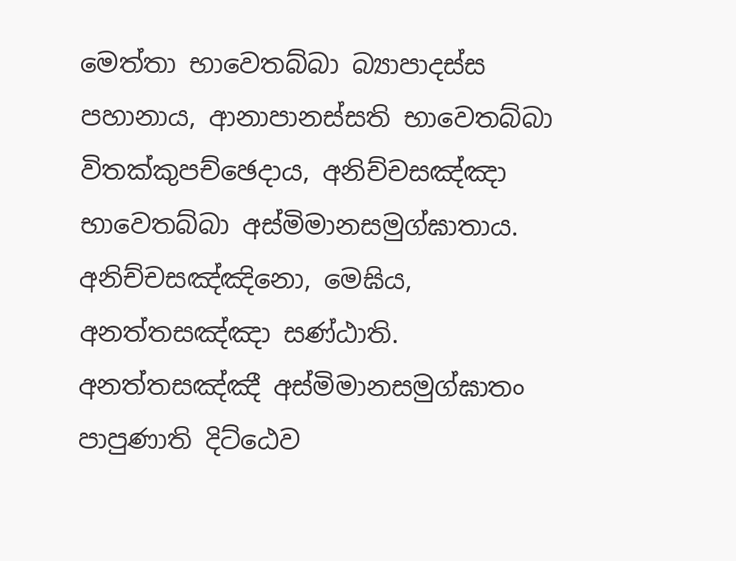මෙත්තා භාවෙතබ්බා බ්‍යාපාදස්ස පහානාය, ආනාපානස්සති භාවෙතබ්බා විතක්කුපච්ඡෙදාය, අනිච්චසඤ්ඤා භාවෙතබ්බා අස්මිමානසමුග්ඝාතාය. අනිච්චසඤ්ඤිනො, මෙඝිය, අනත්තසඤ්ඤා සණ්ඨාති. අනත්තසඤ්ඤී අස්මිමානසමුග්ඝාතං පාපුණාති දිට්ඨෙව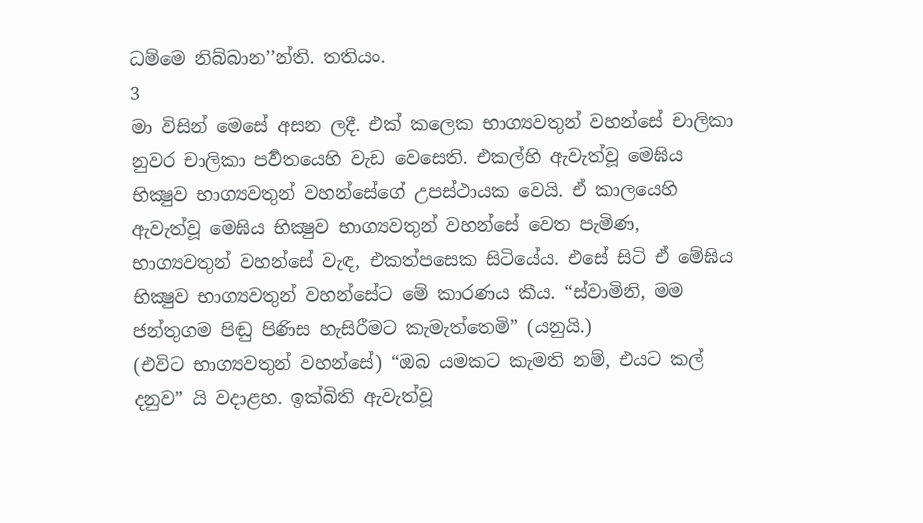ධම්මෙ නිබ්බාන’’න්ති. තතියං.
3
මා විසින් මෙසේ අසන ලදී. එක් කලෙක භාග්‍යවතුන් වහන්සේ චාලිකා නුවර චාලිකා පර්‍වතයෙහි වැඩ වෙසෙති. එකල්හි ඇවැත්වූ මෙඝිය භික්‍ෂුව භාග්‍යවතුන් වහන්සේගේ උපස්ථායක වෙයි. ඒ කාලයෙහි ඇවැත්වූ මෙඝිය භික්‍ෂුව භාග්‍යවතුන් වහන්සේ වෙත පැමිණ, භාග්‍යවතුන් වහන්සේ වැඳ, එකත්පසෙක සිටියේය. එසේ සිටි ඒ මේඝිය භික්‍ෂුව භාග්‍යවතුන් වහන්සේට මේ කාරණය කීය. “ස්වාමිනි, මම ජන්තුගම පිඬු පිණිස හැසිරීමට කැමැත්තෙමි” (යනුයි.)
(එවිට භාග්‍යවතුන් වහන්සේ) “ඔබ යමකට කැමති නම්, එයට කල් දනුව” යි වදාළහ. ඉක්බිති ඇවැත්වූ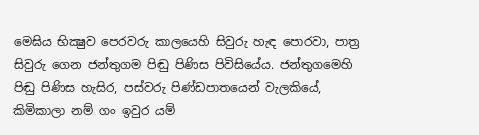මෙඝිය භික්‍ෂුව පෙරවරු කාලයෙහි සිවුරු හැඳ පොරවා, පාත්‍ර සිවුරු ගෙන ජන්තුගම පිඬු පිණිස පිවිසියේය. ජන්තුගමෙහි පිඬු පිණිස හැසිර, පස්වරු පිණ්ඩපාතයෙන් වැලකියේ, කිමිකාලා නම් ගං ඉවුර යම්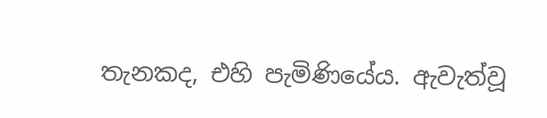තැනකද, එහි පැමිණියේය. ඇවැත්වූ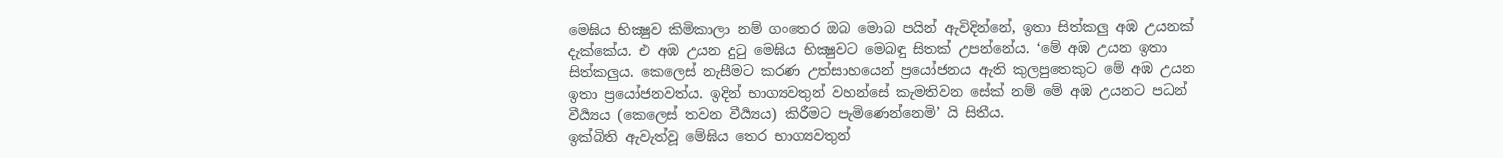මෙඝිය භික්‍ෂුව කිමිකාලා නම් ගංතෙර ඔබ මොබ පයින් ඇවිදින්නේ, ඉතා සිත්කලු අඹ උයනක් දැක්කේය. එ අඹ උයන දුටු මෙඝිය භික්‍ෂුවට මෙබඳු සිතක් උපන්නේය. ‘මේ අඹ උයන ඉතා සිත්කලුය. කෙලෙස් නැසීමට කරණ උත්සාහයෙන් ප්‍රයෝජනය ඇති කුලපුතෙකුට මේ අඹ උයන ඉතා ප්‍රයෝජනවත්ය. ඉදින් භාග්‍යවතුන් වහන්සේ කැමතිවන සේක් නම් මේ අඹ උයනට පධන් වීර්‍ය්‍යය (කෙලෙස් තවන වීර්‍ය්‍යය) කිරීමට පැමිණෙන්නෙමි’ යි සිතීය.
ඉක්බිති ඇවැත්වූ මේඝිය තෙර භාග්‍යවතුන්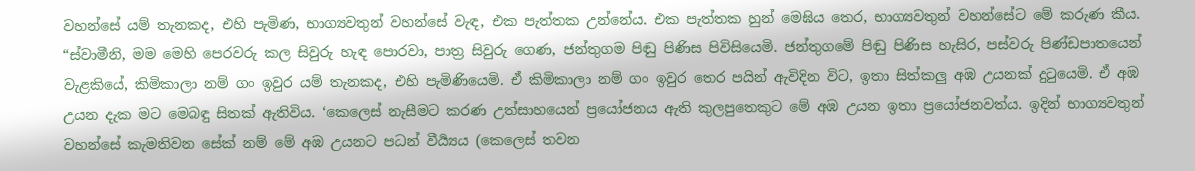වහන්සේ යම් තැනකද, එහි පැමිණ, භාග්‍යවතුන් වහන්සේ වැඳ, එක පැත්තක උන්නේය. එක පැත්තක හුන් මෙඝිය තෙර, භාග්‍යවතුන් වහන්සේට මේ කරුණ කීය. “ස්වාමීනි, මම මෙහි පෙරවරු කල සිවුරු හැඳ පොරවා, පාත්‍ර සිවුරු ගෙණ, ජන්තුගම පිඬු පිණිස පිවිසියෙමි. ජන්තුගමේ පිඬු පිණිස හැසිර, පස්වරු පිණ්ඩපාතයෙන් වැළකියේ, කිමිකාලා නම් ගං ඉවුර යම් තැනකද, එහි පැමිණියෙමි. ඒ කිමිකාලා නම් ගං ඉවුර තෙර පයින් ඇවිදින විට, ඉතා සිත්කලු අඹ උයනක් දුටුයෙමි. ඒ අඹ උයන දැක මට මෙබඳු සිතක් ඇතිවිය. ‘කෙලෙස් නැසීමට කරණ උත්සාහයෙන් ප්‍රයෝජනය ඇති කුලපුතෙකුට මේ අඹ උයන ඉතා ප්‍රයෝජනවත්ය. ඉදින් භාග්‍යවතුන් වහන්සේ කැමතිවන සේක් නම් මේ අඹ උයනට පධන් වීර්‍ය්‍යය (කෙලෙස් තවන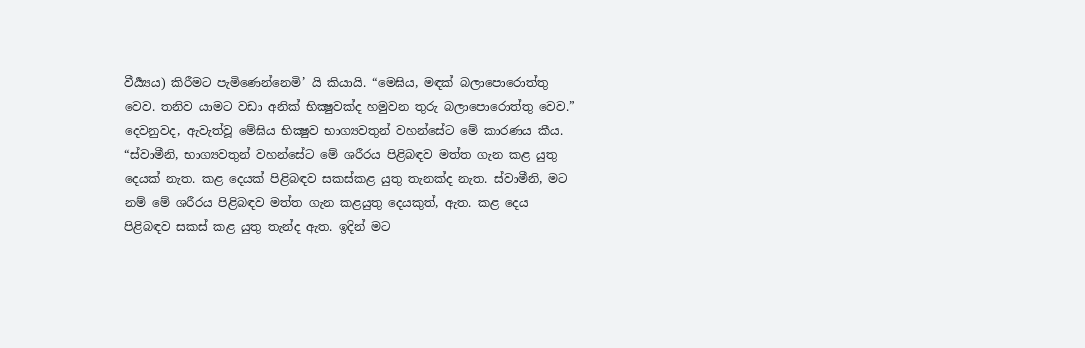වීර්‍ය්‍යය) කිරීමට පැමිණෙන්නෙමි’ යි කියායි. “මෙඝිය, මඳක් බලාපොරොත්තු වෙව. තනිව යාමට වඩා අනික් භික්‍ෂුවක්ද හමුවන තුරු බලාපොරොත්තු වෙව.”
දෙවනුවද, ඇවැත්වූ මේඝිය භික්‍ෂුව භාග්‍යවතුන් වහන්සේට මේ කාරණය කීය. “ස්වාමීනි, භාග්‍යවතුන් වහන්සේට මේ ශරීරය පිළිබඳව මත්ත ගැන කළ යුතු දෙයක් නැත. කළ දෙයක් පිළිබඳව සකස්කළ යුතු තැනක්ද නැත. ස්වාමීනි, මට නම් මේ ශරීරය පිළිබඳව මත්ත ගැන කළයුතු දෙයකුත්, ඇත. කළ දෙය පිළිබඳව සකස් කළ යුතු තැන්ද ඇත. ඉදින් මට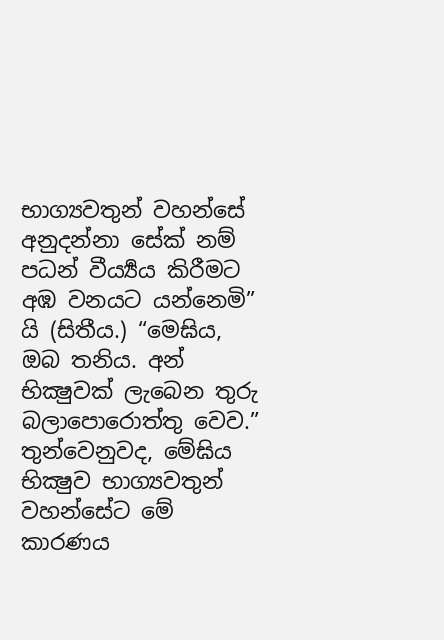භාග්‍යවතුන් වහන්සේ අනුදන්නා සේක් නම් පධන් වීර්‍ය්‍යය කිරීමට අඹ වනයට යන්නෙමි” යි (සිතීය.) “මෙඝිය, ඔබ තනිය. අන් භික්‍ෂුවක් ලැබෙන තුරු බලාපොරොත්තු වෙව.”
තුන්වෙනුවද, මේඝිය භික්‍ෂුව භාග්‍යවතුන් වහන්සේට මේ කාරණය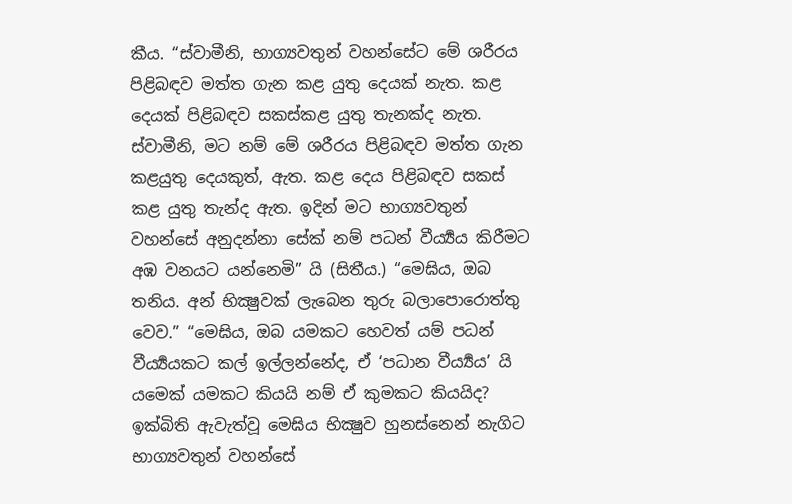කීය. “ස්වාමීනි, භාග්‍යවතුන් වහන්සේට මේ ශරීරය පිළිබඳව මත්ත ගැන කළ යුතු දෙයක් නැත. කළ දෙයක් පිළිබඳව සකස්කළ යුතු තැනක්ද නැත. ස්වාමීනි, මට නම් මේ ශරීරය පිළිබඳව මත්ත ගැන කළයුතු දෙයකුත්, ඇත. කළ දෙය පිළිබඳව සකස් කළ යුතු තැන්ද ඇත. ඉදින් මට භාග්‍යවතුන් වහන්සේ අනුදන්නා සේක් නම් පධන් වීර්‍ය්‍යය කිරීමට අඹ වනයට යන්නෙමි” යි (සිතීය.) “මෙඝිය, ඔබ තනිය. අන් භික්‍ෂුවක් ලැබෙන තුරු බලාපොරොත්තු වෙව.” “මෙඝිය, ඔබ යමකට හෙවත් යම් පධන් වීර්‍ය්‍යයකට කල් ඉල්ලන්නේද, ඒ ‘පධාන වීර්‍ය්‍යය’ යි යමෙක් යමකට කියයි නම් ඒ කුමකට කියයිද? ඉක්බිති ඇවැත්වූ මෙඝිය භික්‍ෂුව හුනස්නෙන් නැගිට භාග්‍යවතුන් වහන්සේ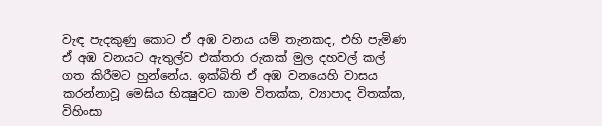වැඳ පැදකුණු කොට ඒ අඹ වනය යම් තැනකද, එහි පැමිණ ඒ අඹ වනයට ඇතුල්ව එක්තරා රුකක් මුල දහවල් කල් ගත කිරීමට හුන්නේය. ඉක්බිති ඒ අඹ වනයෙහි වාසය කරන්නාවූ මෙඝිය භික්‍ෂුවට කාම විතක්ක, ව්‍යාපාද විතක්ක, විහිංසා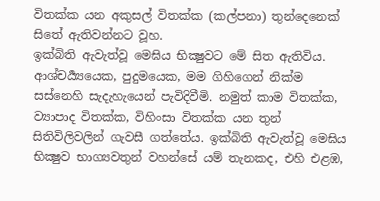විතක්ක යන අකුසල් විතක්ක (කල්පනා) තුන්දෙනෙක් සිතේ ඇතිවන්නට වූහ.
ඉක්බිති ඇවැත්වූ මෙඝිය භික්‍ෂුවට මේ සිත ඇතිවිය. ආශ්චර්‍ය්‍යයෙක, පුදුමයෙක, මම ගිහිගෙන් නික්ම සස්නෙහි සැදැහැයෙන් පැවිදිවීමි. නමුත් කාම විතක්ක, ව්‍යාපාද විතක්ක, විහිංසා විතක්ක යන තුන් සිතිවිලිවලින් ගැවසී ගත්තේය. ඉක්බිති ඇවැත්වූ මෙඝිය භික්‍ෂුව භාග්‍යවතුන් වහන්සේ යම් තැනකද, එහි එළඹ,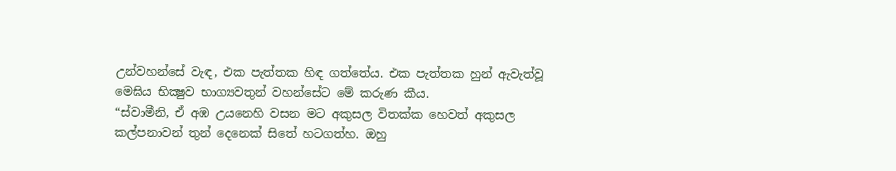උන්වහන්සේ වැඳ, එක පැත්තක හිඳ ගත්තේය. එක පැත්තක හුන් ඇවැත්වූ මෙඝිය භික්‍ෂුව භාග්‍යවතුන් වහන්සේට මේ කරුණ කීය.
“ස්වාමීනි, ඒ අඹ උයනෙහි වසන මට අකුසල විතක්ක හෙවත් අකුසල කල්පනාවන් තුන් දෙනෙක් සිතේ හටගත්හ. ඔහු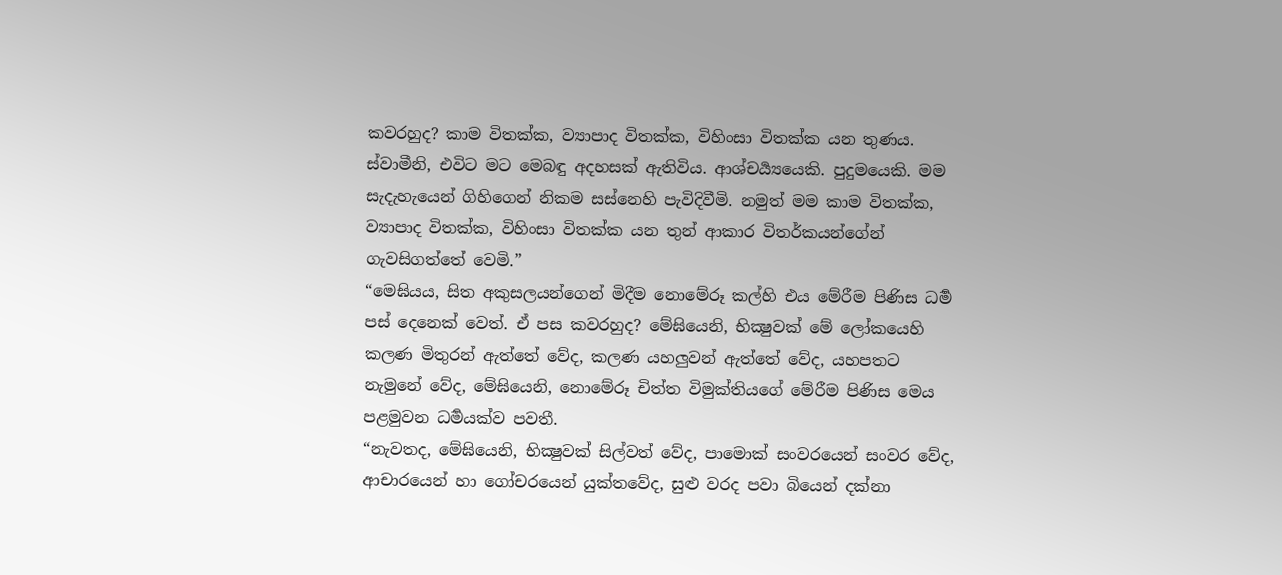කවරහුද? කාම විතක්ක, ව්‍යාපාද විතක්ක, විහිංසා විතක්ක යන තුණය. ස්වාමීනි, එවිට මට මෙබඳු අදහසක් ඇතිවිය. ආශ්චර්‍ය්‍යයෙකි. පුදුමයෙකි. මම සැදැහැයෙන් ගිහිගෙන් නිකම සස්නෙහි පැවිදිවීමි. නමුත් මම කාම විතක්ක, ව්‍යාපාද විතක්ක, විහිංසා විතක්ක යන තුන් ආකාර විතර්කයන්ගේන් ගැවසිගත්තේ වෙමි.”
“මෙඝියය, සිත අකුසලයන්ගෙන් මිදීම නොමේරූ කල්හි එය මේරීම පිණිස ධර්‍ම පස් දෙනෙක් වෙත්. ඒ පස කවරහුද? මේඝියෙනි, භික්‍ෂුවක් මේ ලෝකයෙහි කලණ මිතුරන් ඇත්තේ වේද, කලණ යහලුවන් ඇත්තේ වේද, යහපතට නැමුනේ වේද, මේඝියෙනි, නොමේරූ චිත්ත විමුක්තියගේ මේරීම පිණිස මෙය පළමුවන ධර්‍මයක්ව පවතී.
“නැවතද, මේඝියෙනි, භික්‍ෂුවක් සිල්වත් වේද, පාමොක් සංවරයෙන් සංවර වේද, ආචාරයෙන් හා ගෝචරයෙන් යුක්තවේද, සුළු වරද පවා බියෙන් දක්නා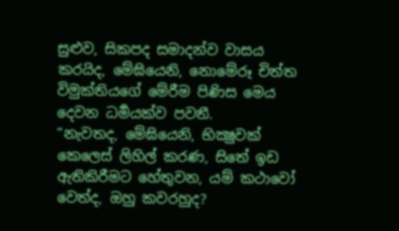සුළුව, සිකපද සමාදන්ව වාසය කරයිද, මේඝියෙනි, නොමේරූ චිත්ත විමුක්තියගේ මේරීම පිණිස මෙය දෙවන ධර්‍මයක්ව පවතී.
“නැවතද, මේඝියෙනි, භික්‍ෂුවක් කෙලෙස් ලිහිල් කරණ, සිතේ ඉඩ ඇතිකිරීමට හේතුවන, යම් කථාවෝ වෙත්ද, ඔහු කවරහුද?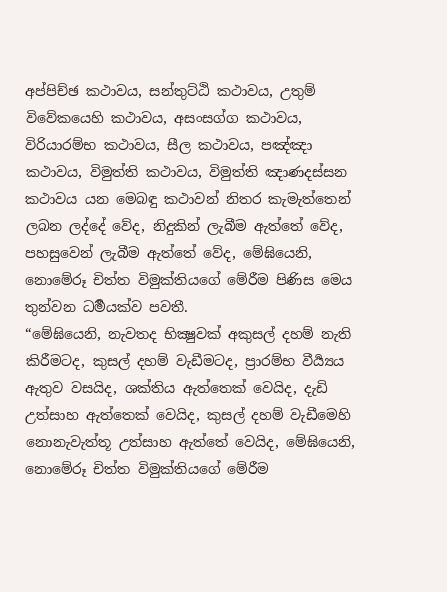අප්පිච්ඡ කථාවය, සන්තුට්ඨි කථාවය, උතුම් විවේකයෙහි කථාවය, අසංසග්ග කථාවය, විරියාරම්භ කථාවය, සීල කථාවය, පඤ්ඤා කථාවය, විමුත්ති කථාවය, විමුත්ති ඤාණදස්සන කථාවය යන මෙබඳු කථාවන් නිතර කැමැත්තෙන් ලබන ලද්දේ වේද, නිදුකින් ලැබීම ඇත්තේ වේද, පහසුවෙන් ලැබීම ඇත්තේ වේද, මේඝියෙනි, නොමේරූ චිත්ත විමුක්තියගේ මේරීම පිණිස මෙය තුන්වන ධර්‍මයක්ව පවතී.
“මේඝියෙනි, නැවතද භික්‍ෂුවක් අකුසල් දහම් නැති කිරීමටද, කුසල් දහම් වැඩීමටද, ප්‍රාරම්භ වීර්‍ය්‍යය ඇතුව වසයිද, ශක්තිය ඇත්තෙක් වෙයිද, දැඩි උත්සාහ ඇත්තෙක් වෙයිද, කුසල් දහම් වැඩීමෙහි නොනැවැත්තූ උත්සාහ ඇත්තේ වෙයිද, මේඝියෙනි, නොමේරූ චිත්ත විමුක්තියගේ මේරීම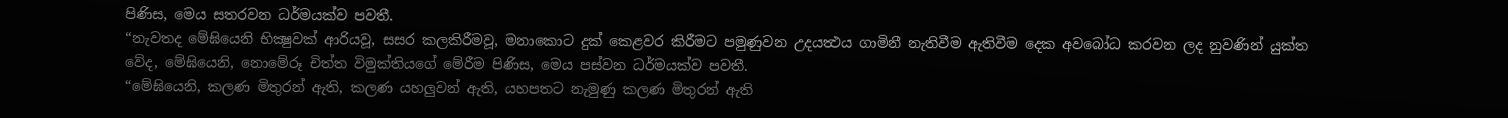පිණිස, මෙය සතරවන ධර්මයක්ව පවතී.
“නැවතද මේඝියෙනි භික්‍ෂුවක් ආරියවූ, සසර කලකිරීමවූ, මනාකොට දුක් කෙළවර කිරීමට පමුණුවන උදයත්‍ථය ගාමිනී නැතිවීම ඇතිවීම දෙක අවබෝධ කරවන ලද නුවණින් යුක්ත වේද, මේඝියෙනි, නොමේරූ චිත්ත විමුක්තියගේ මේරීම පිණිස, මෙය පස්වන ධර්මයක්ව පවතී.
“මේඝියෙනි, කලණ මිතුරන් ඇති, කලණ යහලුවන් ඇති, යහපතට නැමුණු කලණ මිතුරන් ඇති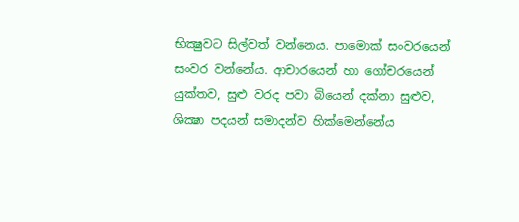භික්‍ෂුවට සිල්වත් වන්නෙය. පාමොක් සංවරයෙන් සංවර වන්නේය. ආචාරයෙන් හා ගෝචරයෙන් යුක්තව, සුළු වරද පවා බියෙන් දක්නා සුළුව, ශික්‍ෂා පදයන් සමාදන්ව හික්මෙන්නේය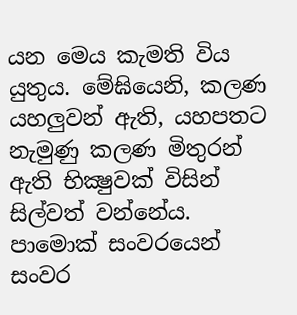යන මෙය කැමති විය යුතුය. මේඝියෙනි, කලණ යහලුවන් ඇති, යහපතට නැමුණු කලණ මිතුරන් ඇති භික්‍ෂුවක් විසින් සිල්වත් වන්නේය. පාමොක් සංවරයෙන් සංවර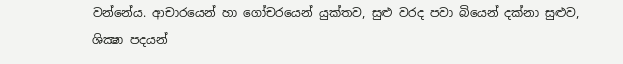වන්නේය. ආචාරයෙන් හා ගෝචරයෙන් යුක්තව, සුළු වරද පවා බියෙන් දක්නා සුළුව, ශික්‍ෂා පදයන්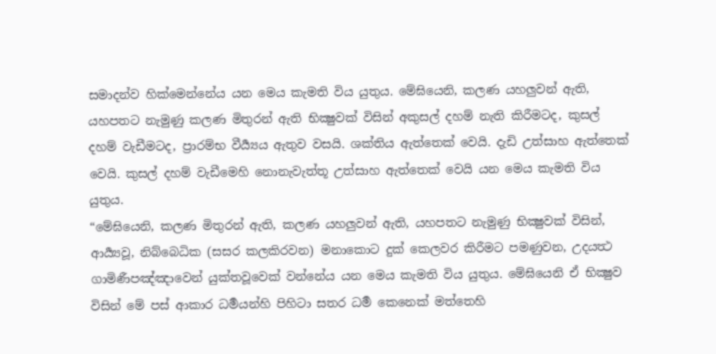සමාදන්ව හික්මෙන්නේය යන මෙය කැමති විය යුතුය. මේඝියෙනි, කලණ යහලුවන් ඇති, යහපතට නැමුණු කලණ මිතුරන් ඇති භික්‍ෂුවක් විසින් අකුසල් දහම් නැති කිරීමටද, කුසල් දහම් වැඩීමටද, ප්‍රාරම්භ වීර්‍ය්‍යය ඇතුව වසයි. ශක්තිය ඇත්තෙක් වෙයි. දැඩි උත්සාහ ඇත්තෙක් වෙයි. කුසල් දහම් වැඩීමෙහි නොනැවැත්තූ උත්සාහ ඇත්තෙක් වෙයි යන මෙය කැමති විය යුතුය.
“මේඝියෙනි, කලණ මිතුරන් ඇති, කලණ යහලුවන් ඇති, යහපතට නැමුණු භික්‍ෂුවක් විසින්, ආර්‍ය්‍යවූ, නිබ්බෙධික (සසර කලකිරවන) මනාකොට දුක් කෙලවර කිරීමට පමණුවන, උදයත්‍ථ ගාමිණීපඤ්ඤාවෙන් යුක්තවූවෙක් වන්නේය යන මෙය කැමති විය යුතුය. මේඝියෙනි ඒ භික්‍ෂුව විසින් මේ පස් ආකාර ධර්‍මයන්හි පිහිටා සතර ධර්‍ම කෙනෙක් මත්තෙහි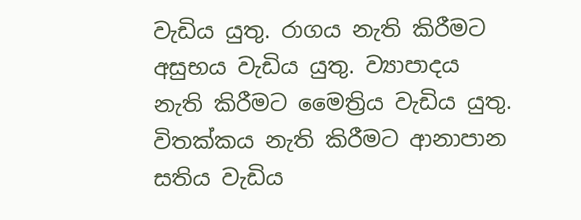වැඩිය යුතු. රාගය නැති කිරීමට අසුභය වැඩිය යුතු. ව්‍යාපාදය නැති කිරීමට මෛත්‍රිය වැඩිය යුතු. විතක්කය නැති කිරීමට ආනාපාන සතිය වැඩිය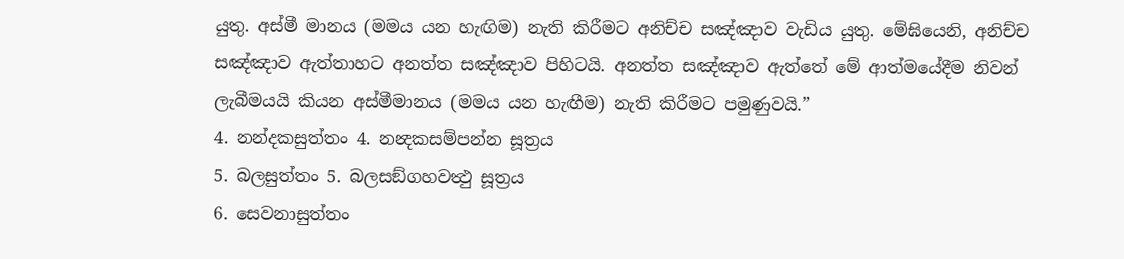යුතු. අස්මී මානය (මමය යන හැඟිම) නැති කිරීමට අනිච්ච සඤ්ඤාව වැඩිය යුතු. මේඝියෙනි, අනිච්ච සඤ්ඤාව ඇත්තාහට අනත්ත සඤ්ඤාව පිහිටයි. අනත්ත සඤ්ඤාව ඇත්තේ මේ ආත්මයේදීම නිවන් ලැබීමයයි කියන අස්මීමානය (මමය යන හැඟීම) නැති කිරීමට පමුණුවයි.”
4. නන්දකසුත්තං 4. නන්‍දකසම්පන්න සූත්‍රය
5. බලසුත්තං 5. බලසඞ්ගහවත්‍ථු සූත්‍රය
6. සෙවනාසුත්තං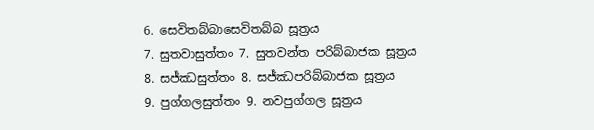6. සෙවිතබ්බාසෙවිතබ්බ සූත්‍රය
7. සුතවාසුත්තං 7. සුතවන්ත පරිබ්බාජක සූත්‍රය
8. සජ්ඣසුත්තං 8. සජ්ඣපරිබ්බාජක සූත්‍රය
9. පුග්ගලසුත්තං 9. නවපුග්ගල සූත්‍රය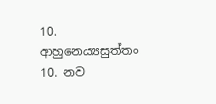10. ආහුනෙය්‍යසුත්තං 10. නව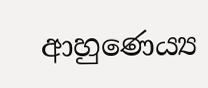ආහුණෙය්‍ය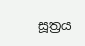සූත්‍රය